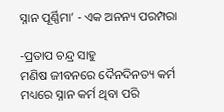ସ୍ନାନ ପୂର୍ଣ୍ଣିମା’ - ଏକ ଅନନ୍ୟ ପରମ୍ପରା

-ପ୍ରତାପ ଚନ୍ଦ୍ର ସାହୁ
ମଣିଷ ଜୀବନରେ ଦୈନଦିନତ୍ୟ କର୍ମ ମଧ୍ୟରେ ସ୍ନାନ କର୍ମ ଥିବା ପରି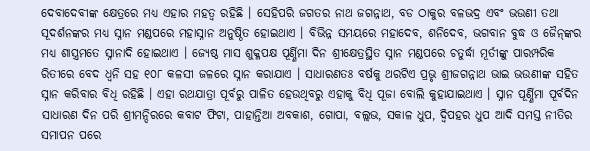ଦେବାଦେବୀଙ୍କ କ୍ଷେତ୍ରରେ ମଧ୍ୟ ଏହାର ମହତ୍ୱ ରହିଛି । ସେହିପରି ଜଗତର ନାଥ ଜଗନ୍ନାଥ, ବଡ ଠାକୁର ବଳଭଦ୍ର ଏବଂ ଭଉଣୀ ତଥା ସୂଦର୍ଶନଙ୍କର ମଧ୍ୟ ସ୍ନାନ ମଣ୍ଡପରେ ମହାସ୍ନାନ ଅନୁଷ୍ଠିତ ହୋଇଥାଏ । ବିଭିନ୍ନ ସମୟରେ ମହାଦେବ, ଶନିଦେବ, ଭଗବାନ ବୁଦ୍ଧ ଓ ଜୈନ୍‌ଙ୍କର ମଧ୍ୟ ଶାସ୍ତ୍ରମତେ ସ୍ନାନାଦି ହୋଇଥାଏ । ଜ୍ୟେଷ୍ଠ ମାସ ଶୁକ୍ଳପକ୍ଷ ପୂର୍ଣ୍ଣିମା ଦିନ ଶ୍ରୀକ୍ଷେତ୍ରସ୍ଥିତ ସ୍ନାନ ମଣ୍ଡପରେ ଚତୁର୍ଦ୍ଧା ମୂର୍ତୀଙ୍କୁ ପାରମ୍ପରିକ ରିତୀରେ ବେଦ ଧ୍ୱନି ସହ ୧୦୮ କଳସୀ ଜଳରେ ସ୍ନାନ କରାଯାଏ । ସାଧାରଣତଃ ବର୍ଷକୁ ଥରଟିଏ ପ୍ରଭୃ ଶ୍ରୀଜଗନ୍ନାଥ ଭାଇ ଭଉଣୀଙ୍କ ସହିତ ସ୍ନାନ କରିବାର ବିଧି ରହିଛି । ଏହା ରଥଯାତ୍ରା ପୂର୍ବରୁ ପାଳିତ ହେଉଥିବରୁ ଏହାକୁ ବିଧି ପୂଜା ବୋଲି କୁହାଯାଇଥାଏ । ସ୍ନାନ ପୂର୍ଣ୍ଣିମା ପୂର୍ବଦିନ ସାଧାରଣ ଦିନ ପରି ଶ୍ରୀମନ୍ଦିରରେ କବାଟ ଫିଟା, ପାହାନ୍ତିଆ ଅବକାଶ, ଗୋପା, ବଲ୍ଲଭ, ସକାଳ ଧୁପ, ଦ୍ୱିପହର ଧୁପ ଆଦି ସମସ୍ତ ନୀତିର ସମାପନ ପରେ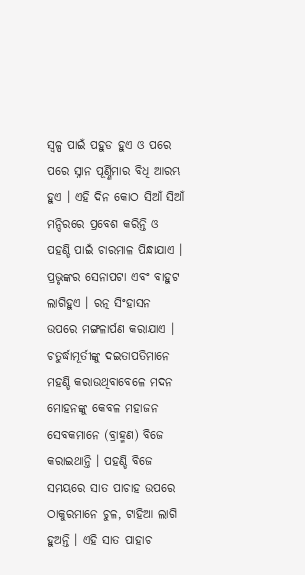ସ୍ୱଳ୍ପ ପାଇଁ ପହୁଡ ହୁଏ ଓ ପରେ ପରେ ସ୍ନାନ ପୂର୍ଣ୍ଣିମାର ବିଧି ଆରମ୍ଭ ହୁଏ । ଏହି ଦିନ କୋଠ ସିଆଁ ସିଆଁ ମନ୍ଦିରରେ ପ୍ରବେଶ କରିନ୍ତି ଓ ପହଣ୍ଡି ପାଇଁ ଚାରମାଳ ପିନ୍ଧାଯାଏ । ପ୍ରଭୃଙ୍କର ସେନାପଟା ଏବଂ ବାହୁଟ ଲାଗିହୁଏ । ରତ୍ନ ସିଂହାସନ ଉପରେ ମଙ୍ଗଳାର୍ପଣ କରାଯାଏ । ଚତୁର୍ଦ୍ଧାମୂର୍ତୀଙ୍କୁ ଦଇତାପତିମାନେ ମହଣ୍ଡି କରାଉଥିବାବେଳେ ମଦନ ମୋହନଙ୍କୁ କେବଳ ମହାଜନ ସେବକମାନେ (ବ୍ରାହ୍ମଣ) ବିଜେ କରାଇଥାନ୍ତି । ପହଣ୍ଡି ବିଜେ ସମୟରେ ସାତ ପାଚାହ ଉପରେ ଠାକୁରମାନେ ଚୁଳ, ଟାହିଆ ଲାଗି ହୁଅନ୍ତି । ଏହି ସାତ ପାହାଚ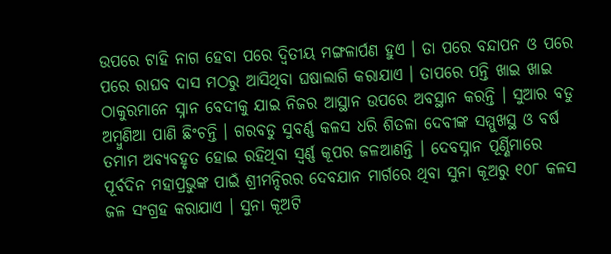ଉପରେ ଟାହି ନାଗ ହେବା ପରେ ଦ୍ୱିତୀୟ ମଙ୍ଗଳାର୍ପଣ ହୁଏ । ତା ପରେ ବନ୍ଦାପନ ଓ ପରେ ପରେ ରାଘବ ଦାସ ମଠରୁ ଆସିଥିବା ଘଷାଲାଗି କରାଯାଏ । ତାପରେ ପନ୍ତି ଖାଇ ଖାଇ ଠାକୁରମାନେ ସ୍ନାନ ବେଦୀକୁ ଯାଇ ନିଜର ଆସ୍ଥାନ ଉପରେ ଅବସ୍ଥାନ କରନ୍ତି । ସୁଆର ବଡୁ ଅମ୍ବୁଣିଆ ପାଣି ଛିଂଚନ୍ତି । ଗରବଡୁ ସୁବର୍ଣ୍ଣ କଳସ ଧରି ଶିତଳା ଦେବୀଙ୍କ ସମ୍ମୁଖସ୍ଥ ଓ ବର୍ଷ ତମାମ ଅବ୍ୟବହୃତ ହୋଇ ରହିଥିବା ସ୍ୱର୍ଣ୍ଣ କୂପର ଜଳଆଣନ୍ତି । ଦେବସ୍ନାନ ପୂର୍ଣ୍ଣିମାରେ ପୂର୍ବଦିନ ମହାପ୍ରଭୁଙ୍କ ପାଇଁ ଶ୍ରୀମନ୍ଦିରର ଦେବଯାନ ମାର୍ଗରେ ଥିବା ସୁନା କୂଅରୁ ୧୦୮ କଳସ ଜଳ ସଂଗ୍ରହ କରାଯାଏ । ସୁନା କୂଅଟି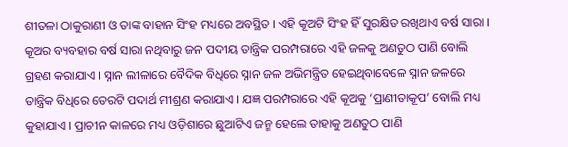ଶୀତଳା ଠାକୁରାଣୀ ଓ ତାଙ୍କ ବାହାନ ସିଂହ ମଧ୍ୟରେ ଅବସ୍ଥିତ । ଏହି କୂଅଟି ସିଂହ ହିଁ ସୁରକ୍ଷିତ ରଖିଥାଏ ବର୍ଷ ସାରା । କୂଅର ବ୍ୟବହାର ବର୍ଷ ସାରା ନଥିବାରୁ ଜନ ପଦୀୟ ତାନ୍ତ୍ରିକ ପରମ୍ପରାରେ ଏହି ଜଳକୁ ଅଣତୁଠ ପାଣି ବୋଲି ଗ୍ରହଣ କରାଯାଏ । ସ୍ନାନ ଲୀଳାରେ ବୈଦିକ ବିଧିରେ ସ୍ନାନ ଜଳ ଅଭିମନ୍ତ୍ରିତ ହେଇଥିବାବେଳେ ସ୍ନାନ ଜଳରେ ତାନ୍ତ୍ରିକ ବିଧିରେ ତେରଟି ପଦାର୍ଥ ମୀଶ୍ରଣ କରାଯାଏ । ଯଜ୍ଞ ପରମ୍ପରାରେ ଏହି କୂଅକୁ ‘ପ୍ରାଣୀତାକୂପ’ ବୋଲି ମଧ୍ୟ କୁହାଯାଏ । ପ୍ରାଚୀନ କାଳରେ ମଧ୍ୟ ଓଡ଼ିଶାରେ ଛୁଆଟିଏ ଜନ୍ମ ହେଲେ ତାହାକୁ ଅଣତୁଠ ପାଣି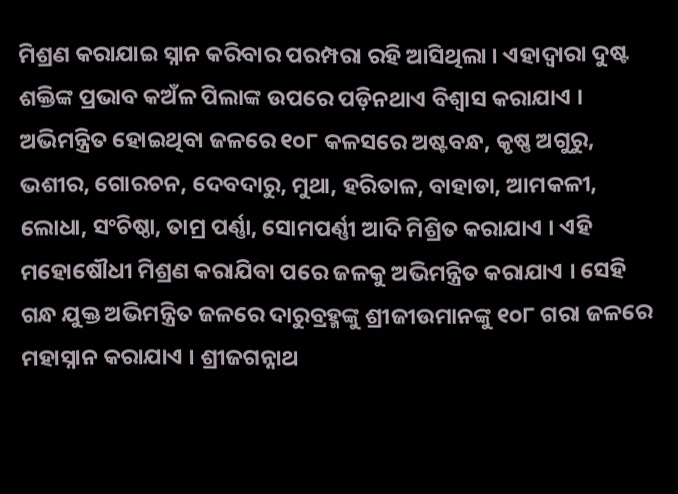ମିଶ୍ରଣ କରାଯାଇ ସ୍ନାନ କରିବାର ପରମ୍ପରା ରହି ଆସିଥିଲା । ଏହାଦ୍ୱାରା ଦୁଷ୍ଟ ଶକ୍ତିଙ୍କ ପ୍ରଭାବ କଅଁଳ ପିଲାଙ୍କ ଉପରେ ପଡ଼ିନଥାଏ ବିଶ୍ୱାସ କରାଯାଏ । ଅଭିମନ୍ତ୍ରିତ ହୋଇଥିବା ଜଳରେ ୧୦୮ କଳସରେ ଅଷ୍ଟବନ୍ଧ, କୃଷ୍ଣ ଅଗୁରୁ, ଭଶୀର, ଗୋରଚନ, ଦେବଦାରୁ, ମୁଥା, ହରିତାଳ, ବାହାଡା, ଆମକଳୀ, ଲୋଧା, ସଂଚିଷ୍ଠା, ତାମ୍ର ପର୍ଣ୍ଣା, ସୋମପର୍ଣ୍ଣୀ ଆଦି ମିଶ୍ରିତ କରାଯାଏ । ଏହି ମହୋଷୌଧୀ ମିଶ୍ରଣ କରାଯିବା ପରେ ଜଳକୁ ଅଭିମନ୍ତ୍ରିତ କରାଯାଏ । ସେହି ଗନ୍ଧ ଯୁକ୍ତ ଅଭିମନ୍ତ୍ରିତ ଜଳରେ ଦାରୁବ୍ରହ୍ମଙ୍କୁ ଶ୍ରୀଜୀଉମାନଙ୍କୁ ୧୦୮ ଗରା ଜଳରେ ମହାସ୍ନାନ କରାଯାଏ । ଶ୍ରୀଜଗନ୍ନାଥ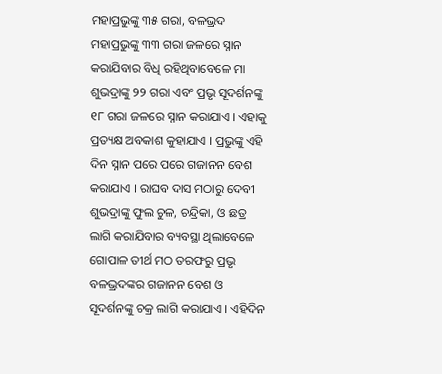ମହାପ୍ରଭୁଙ୍କୁ ୩୫ ଗରା, ବଳଭ୍ରଦ ମହାପ୍ରଭୁଙ୍କୁ ୩୩ ଗରା ଜଳରେ ସ୍ନାନ କରାଯିବାର ବିଧି ରହିଥିବାବେଳେ ମା ଶୁଭଦ୍ରାଙ୍କୁ ୨୨ ଗରା ଏବଂ ପ୍ରଭୃ ସୂଦର୍ଶନଙ୍କୁ ୧୮ ଗରା ଜଳରେ ସ୍ନାନ କରାଯାଏ । ଏହାକୁ ପ୍ରତ୍ୟକ୍ଷ ଅବକାଶ କୁହାଯାଏ । ପ୍ରଭୁଙ୍କୁ ଏହି ଦିନ ସ୍ନାନ ପରେ ପରେ ଗଜାନନ ବେଶ କରାଯାଏ । ରାଘବ ଦାସ ମଠାରୁ ଦେବୀ ଶୁଭଦ୍ରାଙ୍କୁ ଫୁଲ ଚୁଳ, ଚନ୍ଦ୍ରିକା, ଓ ଛତ୍ର ଲାଗି କରାଯିବାର ବ୍ୟବସ୍ଥା ଥିଲାବେଳେ ଗୋପାଳ ତୀର୍ଥ ମଠ ତରଫରୁ ପ୍ରଭୃ ବଳଭ୍ରଦଙ୍କର ଗଜାନନ ବେଶ ଓ ସୂଦର୍ଶନଙ୍କୁ ଚକ୍ର ଲାଗି କରାଯାଏ । ଏହିଦିନ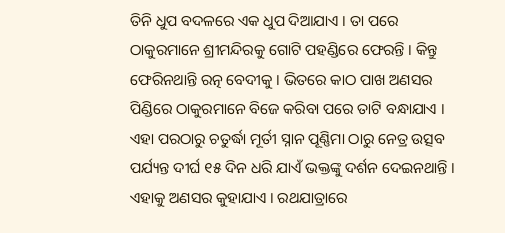ତିନି ଧୁପ ବଦଳରେ ଏକ ଧୁପ ଦିଆଯାଏ । ତା ପରେ ଠାକୁରମାନେ ଶ୍ରୀମନ୍ଦିରକୁ ଗୋଟି ପହଣ୍ଡିରେ ଫେରନ୍ତି । କିନ୍ତୁ ଫେରିନଥାନ୍ତି ରତ୍ନ ବେଦୀକୁ । ଭିତରେ କାଠ ପାଖ ଅଣସର ପିଣ୍ଡିରେ ଠାକୁରମାନେ ବିଜେ କରିବା ପରେ ତାଟି ବନ୍ଧାଯାଏ । ଏହା ପରଠାରୁ ଚତୁର୍ଦ୍ଧା ମୂର୍ତୀ ସ୍ନାନ ପୂଣ୍ଣିମା ଠାରୁ ନେତ୍ର ଉତ୍ସବ ପର୍ଯ୍ୟନ୍ତ ଦୀର୍ଘ ୧୫ ଦିନ ଧରି ଯାଏଁ ଭକ୍ତଙ୍କୁ ଦର୍ଶନ ଦେଇନଥାନ୍ତି । ଏହାକୁ ଅଣସର କୁହାଯାଏ । ରଥଯାତ୍ରାରେ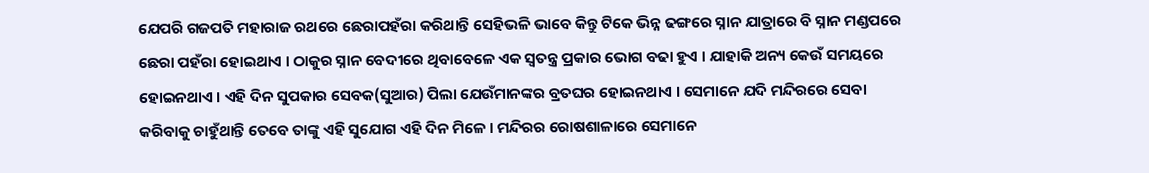ଯେପରି ଗଜପତି ମହାରାଜ ରଥରେ ଛେରାପହଁରା କରିଥାନ୍ତି ସେହିଭଳି ଭାବେ କିନ୍ତୁ ଟିକେ ଭିନ୍ନ ଢଙ୍ଗରେ ସ୍ନାନ ଯାତ୍ରାରେ ବି ସ୍ନାନ ମଣ୍ଡପରେ ଛେରା ପହଁରା ହୋଇଥାଏ । ଠାକୁର ସ୍ନାନ ବେଦୀରେ ଥିବାବେଳେ ଏକ ସ୍ୱତନ୍ତ୍ର ପ୍ରକାର ଭୋଗ ବଢା ହୁଏ । ଯାହାକି ଅନ୍ୟ କେଉଁ ସମୟରେ ହୋଇନଥାଏ । ଏହି ଦିନ ସୁପକାର ସେବକ(ସୁଆର) ପିଲା ଯେଉଁମାନଙ୍କର ବ୍ରତଘର ହୋଇନଥାଏ । ସେମାନେ ଯଦି ମନ୍ଦିରରେ ସେବା କରିବାକୁ ଚାହୁଁଥାନ୍ତି ତେବେ ତାଙ୍କୁ ଏହି ସୁଯୋଗ ଏହି ଦିନ ମିଳେ । ମନ୍ଦିରର ରୋଷଶାଳାରେ ସେମାନେ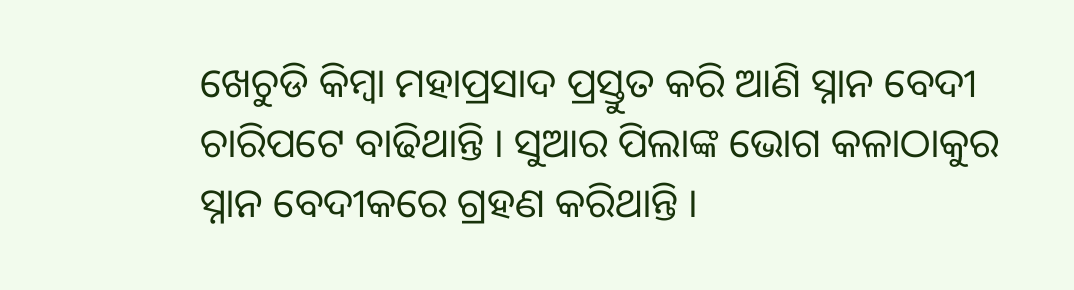ଖେଚୁଡି କିମ୍ବା ମହାପ୍ରସାଦ ପ୍ରସ୍ତୁତ କରି ଆଣି ସ୍ନାନ ବେଦୀ ଚାରିପଟେ ବାଢିଥାନ୍ତି । ସୁଆର ପିଲାଙ୍କ ଭୋଗ କଳାଠାକୁର ସ୍ନାନ ବେଦୀକରେ ଗ୍ରହଣ କରିଥାନ୍ତି ।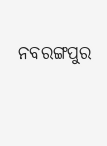ନବରଙ୍ଗପୁର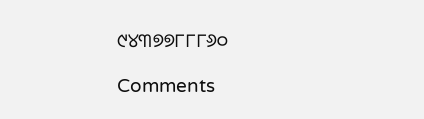୯୪୩୭୭୮୮୮୬୦

Comments